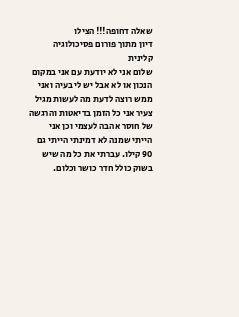שאלה דחופה!!! הצילו
דיון מתוך פורום פסיכולוגיה קלינית
שלום אני לא יודעת עם אני במקום הנכון או לא אבל יש לי בעיה ואני ממש רוצה לדעת מה לעשות מגיל צעיר אני כל הזמן בדיאטות והרגשה של חוסר אהבה לעצמי וכן אני הייתי שמנה לא דמינתי הייתי גם 90 קילו. עברתי את כל מה שיש בשוק כולל חדר כושר וכלום.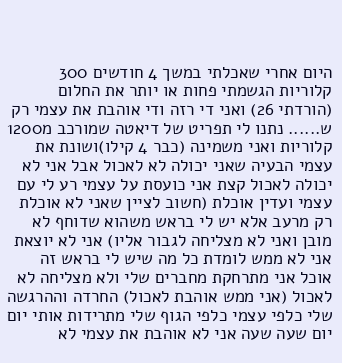היום אחרי שאכלתי במשך 4 חודשים 300 קלוריות הגשמתי פחות או יותר את החלום (הורדתי 26) ואני די רזה ודי אוהבת את עצמי רק ש...... נתנו לי תפריט של דיאטה שמורכב מ1200 קלוריות ואני משמינה (כבר 4 קילו)ושונת את עצמי הבעיה שאני יכולה לא לאכול אבל אני לא יכולה לאכול קצת אני כועסת על עצמי רע לי עם עצמי ועדין אוכלת (חשוב לציין שאני לא אוכלת רק מרעב אלא יש לי בראש משהוא שדוחף לא מובן ואני לא מצליחה לגבור אליו) אני לא יוצאת אני לא ממש לומדת כל מה שיש לי בראש זה אוכל אני מתרחקת מחברים שלי ולא מצליחה לא לאכול (אני ממש אוהבת לאכול) החרדה וההרגשה שלי כלפי עצמי כלפי הגוף שלי מתרידות אותי יום יום שעה שעה אני לא אוהבת את עצמי לא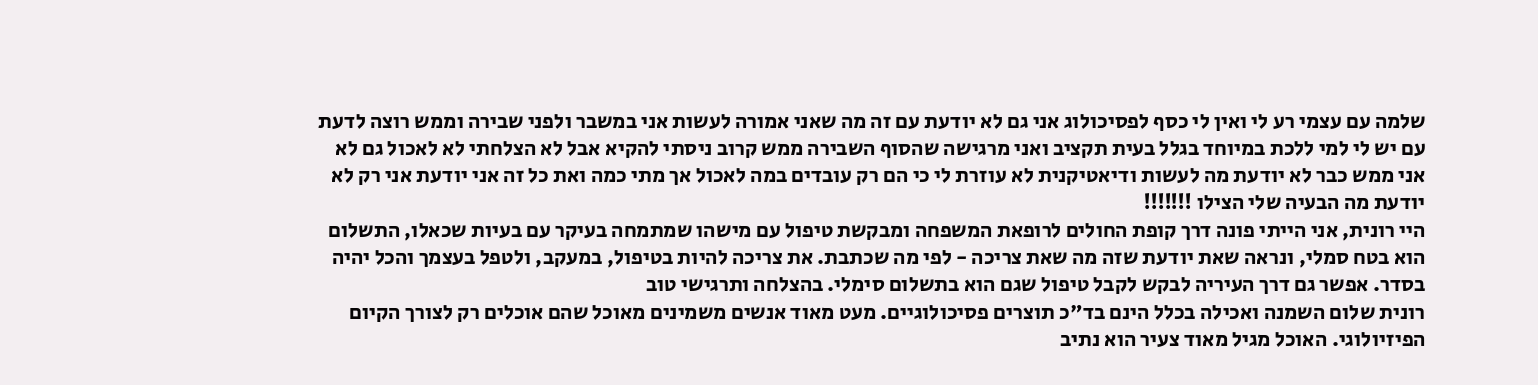שלמה עם עצמי רע לי ואין לי כסף לפסיכולוג אני גם לא יודעת עם זה מה שאני אמורה לעשות אני במשבר ולפני שבירה וממש רוצה לדעת עם יש לי למי ללכת במיוחד בגלל בעית תקציב ואני מרגישה שהסוף השבירה ממש קרוב ניסתי להקיא אבל לא הצלחתי לא לאכול גם לא אני ממש כבר לא יודעת מה לעשות ודיאטיקנית לא עוזרת לי כי הם רק עובדים במה לאכול אך מתי כמה ואת כל זה אני יודעת אני רק לא יודעת מה הבעיה שלי הצילו !!!!!!!
היי רונית, אני הייתי פונה דרך קופת החולים לרופאת המשפחה ומבקשת טיפול עם מישהו שמתמחה בעיקר עם בעיות שכאלו, התשלום הוא בטח סמלי, ונראה שאת יודעת שזה מה שאת צריכה - לפי מה שכתבת. את צריכה להיות בטיפול, במעקב, ולטפל בעצמך והכל יהיה בסדר. אפשר גם דרך העיריה לבקש לקבל טיפול שגם הוא בתשלום סימלי. בהצלחה ותרגישי טוב
רונית שלום השמנה ואכילה בכלל הינם בד"כ תוצרים פסיכולוגיים. מעט מאוד אנשים משמינים מאוכל שהם אוכלים רק לצורך הקיום הפיזיולוגי. האוכל מגיל מאוד צעיר הוא נתיב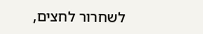לשחרור לחצים,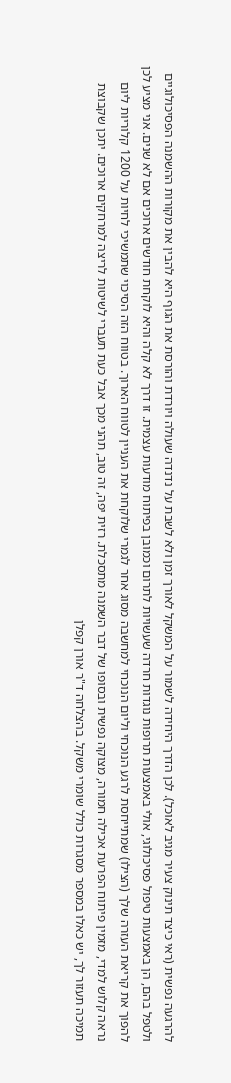להרגעה נפשית (ראי כיצד תינוק צעיר מגיב לאוכל). לכן הדרך היחידה לשמור על המשקל לאורך זמן ולא לשבת על נדנדה שעולה ויורדת והורסת את הגוף היא להבין את מקורות ההשמנה הפסיכולוגיים ולטפל בהם, הן באמצעות טיפול פסיכולוגי, אולי באמצעות תרופות נוגדות חרדה שעשויות לתרום וכמובן בפיתוח מודעות עצמית. זו דרך לא קלה והיא לוקחת חודשים ארוכים אם לא שנים. אני מציע לכן להפוך את קריאת העזרה שלך (הצילו) שמתייחסת לרגע הנוכחי וליום הנוכחי למחשבה מסוג אחר לגמרי שלוקחת את העניין לטווח הארוך. בטווח הזה הסיכוי שתמשיכי לחיות על 1200 קלוריות ליום נראה קלוש למדי, מזמין פיתוח הפרעת אכילה חמורה, מצוקה נפשית ובסופו של דבר השמנה מתסכלת. רזית יפה, זה טוב, תהני מכך אבל כעת תעברי לשיטות לריצה למרחקים ארוכים. יתכן שקבוצת תמיכה תעזור לך, יש כאלו במספר מסגרות כולל שומרי משקל. בהצלחה ד"ר אורן קפלן